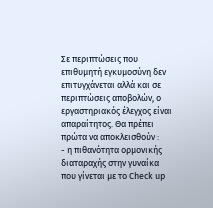Σε περιπτώσεις που επιθυμητή εγκυμοσύνη δεν επιτυγχάνεται αλλά και σε περιπτώσεις αποβολών, ο εργαστηριακός έλεγχος είναι απαραίτητος. Θα πρέπει πρώτα να αποκλεισθούν :
- η πιθανότητα ορμονικής διαταραχής στην γυναίκα που γίνεται με το Check up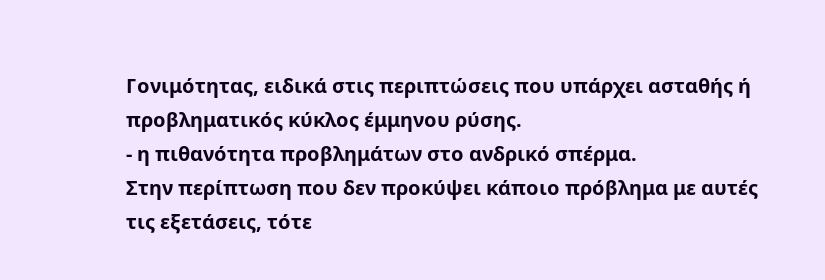Γονιμότητας, ειδικά στις περιπτώσεις που υπάρχει ασταθής ή προβληματικός κύκλος έμμηνου ρύσης.
- η πιθανότητα προβλημάτων στο ανδρικό σπέρμα.
Στην περίπτωση που δεν προκύψει κάποιο πρόβλημα με αυτές τις εξετάσεις, τότε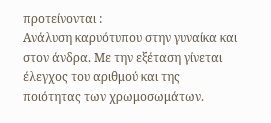προτείνονται :
Ανάλυση καρυότυπου στην γυναίκα και στον άνδρα. Με την εξέταση γίνεται έλεγχος του αριθμού και της ποιότητας των χρωμοσωμάτων.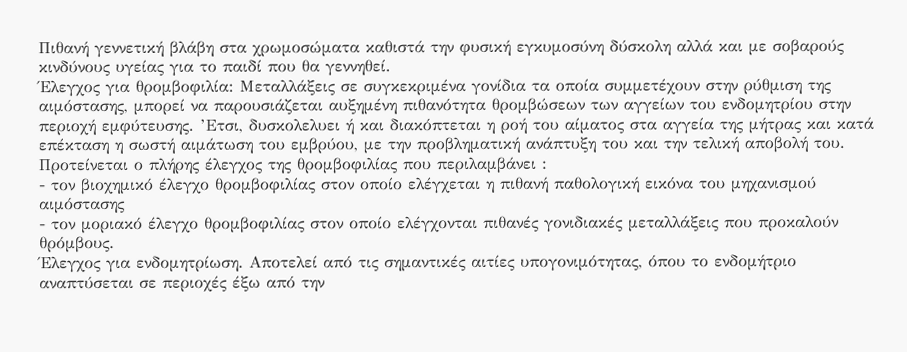Πιθανή γεννετική βλάβη στα χρωμοσώματα καθιστά την φυσική εγκυμοσύνη δύσκολη αλλά και με σοβαρούς κινδύνους υγείας για το παιδί που θα γεννηθεί.
Έλεγχος για θρομβοφιλία: Μεταλλάξεις σε συγκεκριμένα γονίδια τα οποία συμμετέχουν στην ρύθμιση της αιμόστασης, μπορεί να παρουσιάζεται αυξημένη πιθανότητα θρομβώσεων των αγγείων του ενδομητρίου στην περιοχή εμφύτευσης. ’Ετσι, δυσκολελυει ή και διακόπτεται η ροή του αίματος στα αγγεία της μήτρας και κατά επέκταση η σωστή αιμάτωση του εμβρύου, με την προβληματική ανάπτυξη του και την τελική αποβολή του.
Προτείνεται ο πλήρης έλεγχος της θρομβοφιλίας που περιλαμβάνει :
- τον βιοχημικό έλεγχο θρομβοφιλίας στον οποίο ελέγχεται η πιθανή παθολογική εικόνα του μηχανισμού αιμόστασης
- τον μοριακό έλεγχο θρομβοφιλίας στον οποίο ελέγχονται πιθανές γονιδιακές μεταλλάξεις που προκαλούν θρόμβους.
Έλεγχος για ενδομητρίωση. Αποτελεί από τις σημαντικές αιτίες υπογονιμότητας, όπου το ενδομήτριο αναπτύσεται σε περιοχές έξω από την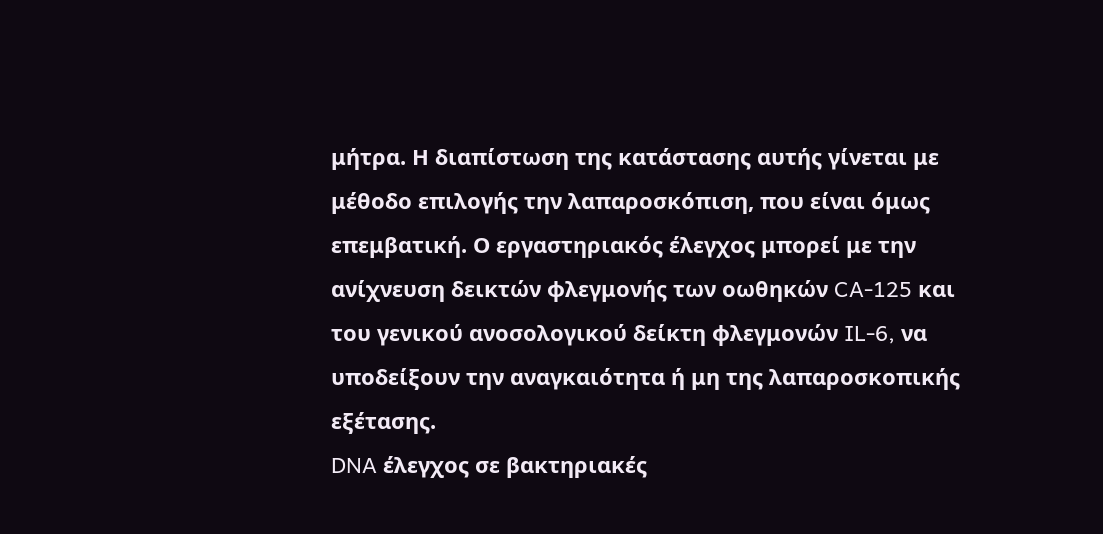μήτρα. Η διαπίστωση της κατάστασης αυτής γίνεται με μέθοδο επιλογής την λαπαροσκόπιση, που είναι όμως επεμβατική. Ο εργαστηριακός έλεγχος μπορεί με την ανίχνευση δεικτών φλεγμονής των οωθηκών CA-125 και του γενικού ανοσολογικού δείκτη φλεγμονών IL-6, να υποδείξουν την αναγκαιότητα ή μη της λαπαροσκοπικής εξέτασης.
DNA έλεγχος σε βακτηριακές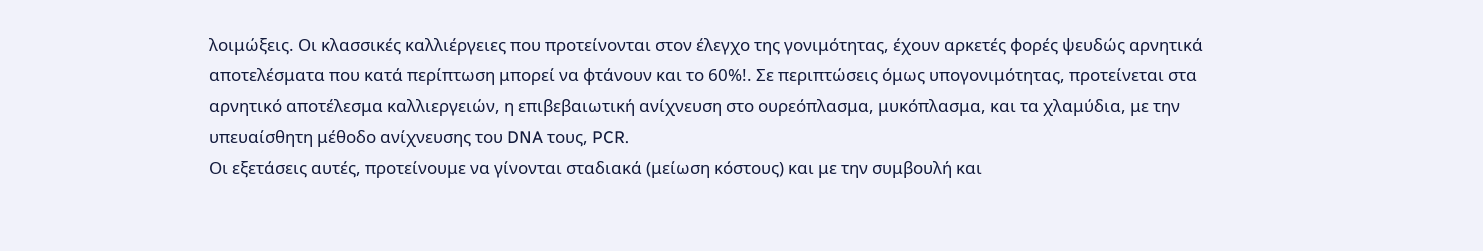λοιμώξεις. Οι κλασσικές καλλιέργειες που προτείνονται στον έλεγχο της γονιμότητας, έχουν αρκετές φορές ψευδώς αρνητικά αποτελέσματα που κατά περίπτωση μπορεί να φτάνουν και το 60%!. Σε περιπτώσεις όμως υπογονιμότητας, προτείνεται στα αρνητικό αποτέλεσμα καλλιεργειών, η επιβεβαιωτική ανίχνευση στο ουρεόπλασμα, μυκόπλασμα, και τα χλαμύδια, με την υπευαίσθητη μέθοδο ανίχνευσης του DNA τους, PCR.
Οι εξετάσεις αυτές, προτείνουμε να γίνονται σταδιακά (μείωση κόστους) και με την συμβουλή και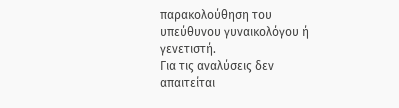παρακολούθηση του υπεύθυνου γυναικολόγου ή γενετιστή.
Για τις αναλύσεις δεν απαιτείται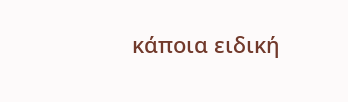κάποια ειδική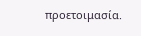προετοιμασία.